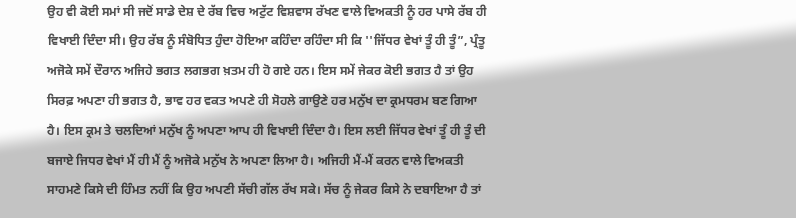ਉਹ ਵੀ ਕੋਈ ਸਮਾਂ ਸੀ ਜਦੋਂ ਸਾਡੇ ਦੇਸ਼ ਦੇ ਰੱਬ ਵਿਚ ਅਟੁੱਟ ਵਿਸ਼ਵਾਸ ਰੱਖਣ ਵਾਲੇ ਵਿਅਕਤੀ ਨੂੰ ਹਰ ਪਾਸੇ ਰੱਬ ਹੀ ਵਿਖਾਈ ਦਿੰਦਾ ਸੀ। ਉਹ ਰੱਬ ਨੂੰ ਸੰਬੋਧਿਤ ਹੁੰਦਾ ਹੋਇਆ ਕਹਿੰਦਾ ਰਹਿੰਦਾ ਸੀ ਕਿ ''ਜਿੱਧਰ ਵੇਖਾਂ ਤੂੰ ਹੀ ਤੂੰ”, ਪ੍ਰੰਤੂ ਅਜੋਕੇ ਸਮੇਂ ਦੌਰਾਨ ਅਜਿਹੇ ਭਗਤ ਲਗਭਗ ਖ਼ਤਮ ਹੀ ਹੋ ਗਏ ਹਨ। ਇਸ ਸਮੇਂ ਜੇਕਰ ਕੋਈ ਭਗਤ ਹੈ ਤਾਂ ਉਹ ਸਿਰਫ਼ ਅਪਣਾ ਹੀ ਭਗਤ ਹੈ, ਭਾਵ ਹਰ ਵਕਤ ਅਪਣੇ ਹੀ ਸੋਹਲੇ ਗਾਉਣੇ ਹਰ ਮਨੁੱਖ ਦਾ ਕ੍ਰਮਧਰਮ ਬਣ ਗਿਆ ਹੈ। ਇਸ ਕ੍ਰਮ ਤੇ ਚਲਦਿਆਂ ਮਨੁੱਖ ਨੂੰ ਅਪਣਾ ਆਪ ਹੀ ਵਿਖਾਈ ਦਿੰਦਾ ਹੈ। ਇਸ ਲਈ ਜਿੱਧਰ ਵੇਖਾਂ ਤੂੰ ਹੀ ਤੂੰ ਦੀ ਬਜਾਏ ਜਿਧਰ ਵੇਖਾਂ ਮੈਂ ਹੀ ਮੈਂ ਨੂੰ ਅਜੋਕੇ ਮਨੁੱਖ ਨੇ ਅਪਣਾ ਲਿਆ ਹੈ। ਅਜਿਹੀ ਮੈਂ-ਮੈਂ ਕਰਨ ਵਾਲੇ ਵਿਅਕਤੀ ਸਾਹਮਣੇ ਕਿਸੇ ਦੀ ਹਿੰਮਤ ਨਹੀਂ ਕਿ ਉਹ ਅਪਣੀ ਸੱਚੀ ਗੱਲ ਰੱਖ ਸਕੇ। ਸੱਚ ਨੂੰ ਜੇਕਰ ਕਿਸੇ ਨੇ ਦਬਾਇਆ ਹੈ ਤਾਂ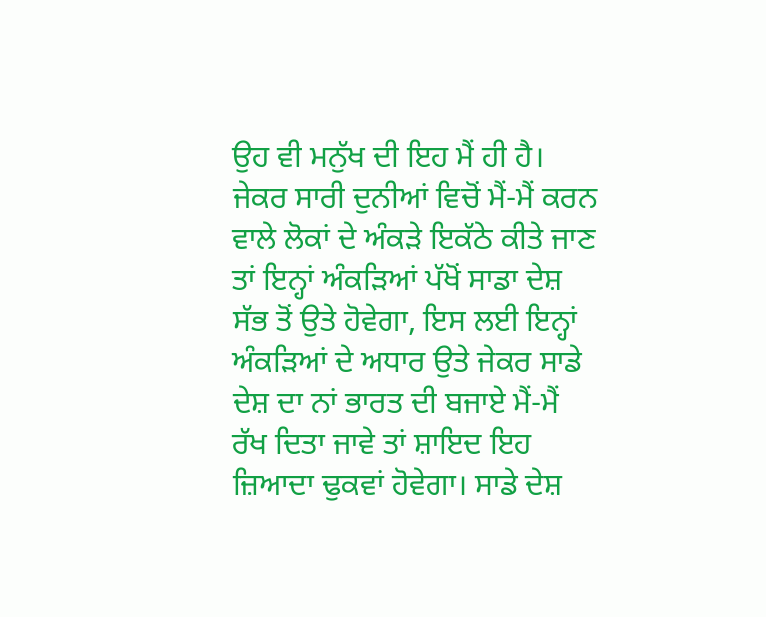ਉਹ ਵੀ ਮਨੁੱਖ ਦੀ ਇਹ ਮੈਂ ਹੀ ਹੈ। ਜੇਕਰ ਸਾਰੀ ਦੁਨੀਆਂ ਵਿਚੋਂ ਮੈਂ-ਮੈਂ ਕਰਨ ਵਾਲੇ ਲੋਕਾਂ ਦੇ ਅੰਕੜੇ ਇਕੱਠੇ ਕੀਤੇ ਜਾਣ ਤਾਂ ਇਨ੍ਹਾਂ ਅੰਕੜਿਆਂ ਪੱਖੋਂ ਸਾਡਾ ਦੇਸ਼ ਸੱਭ ਤੋਂ ਉਤੇ ਹੋਵੇਗਾ, ਇਸ ਲਈ ਇਨ੍ਹਾਂ ਅੰਕੜਿਆਂ ਦੇ ਅਧਾਰ ਉਤੇ ਜੇਕਰ ਸਾਡੇ ਦੇਸ਼ ਦਾ ਨਾਂ ਭਾਰਤ ਦੀ ਬਜਾਏ ਮੈਂ-ਮੈਂ ਰੱਖ ਦਿਤਾ ਜਾਵੇ ਤਾਂ ਸ਼ਾਇਦ ਇਹ ਜ਼ਿਆਦਾ ਢੁਕਵਾਂ ਹੋਵੇਗਾ। ਸਾਡੇ ਦੇਸ਼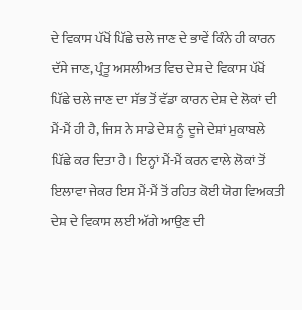ਦੇ ਵਿਕਾਸ ਪੱਖੋਂ ਪਿੱਛੇ ਚਲੇ ਜਾਣ ਦੇ ਭਾਵੇਂ ਕਿੰਨੇ ਹੀ ਕਾਰਨ ਦੱਸੇ ਜਾਣ, ਪ੍ਰੰਤੂ ਅਸਲੀਅਤ ਵਿਚ ਦੇਸ਼ ਦੇ ਵਿਕਾਸ ਪੱਖੋਂ ਪਿੱਛੇ ਚਲੇ ਜਾਣ ਦਾ ਸੱਭ ਤੋਂ ਵੱਡਾ ਕਾਰਨ ਦੇਸ਼ ਦੇ ਲੋਕਾਂ ਦੀ ਮੈਂ-ਮੈਂ ਹੀ ਹੈ, ਜਿਸ ਨੇ ਸਾਡੇ ਦੇਸ਼ ਨੂੰ ਦੂਜੇ ਦੇਸ਼ਾਂ ਮੁਕਾਬਲੇ ਪਿੱਛੇ ਕਰ ਦਿਤਾ ਹੈ। ਇਨ੍ਹਾਂ ਮੈਂ-ਮੈਂ ਕਰਨ ਵਾਲੇ ਲੋਕਾਂ ਤੋਂ ਇਲਾਵਾ ਜੇਕਰ ਇਸ ਮੈਂ-ਮੈਂ ਤੋਂ ਰਹਿਤ ਕੋਈ ਯੋਗ ਵਿਅਕਤੀ ਦੇਸ਼ ਦੇ ਵਿਕਾਸ ਲਈ ਅੱਗੇ ਆਉਣ ਦੀ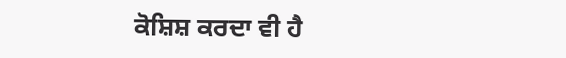ਕੋਸ਼ਿਸ਼ ਕਰਦਾ ਵੀ ਹੈ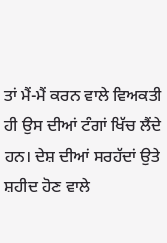ਤਾਂ ਮੈਂ-ਮੈਂ ਕਰਨ ਵਾਲੇ ਵਿਅਕਤੀ ਹੀ ਉਸ ਦੀਆਂ ਟੰਗਾਂ ਖਿੱਚ ਲੈਂਦੇ ਹਨ। ਦੇਸ਼ ਦੀਆਂ ਸਰਹੱਦਾਂ ਉਤੇ ਸ਼ਹੀਦ ਹੋਣ ਵਾਲੇ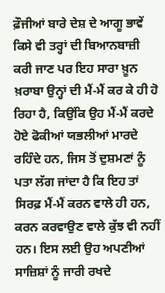ਫ਼ੌਜੀਆਂ ਬਾਰੇ ਦੇਸ਼ ਦੇ ਆਗੂ ਭਾਵੇਂ ਕਿਸੇ ਵੀ ਤਰ੍ਹਾਂ ਦੀ ਬਿਆਨਬਾਜ਼ੀ ਕਰੀ ਜਾਣ ਪਰ ਇਹ ਸਾਰਾ ਖ਼ੂਨ ਖ਼ਰਾਬਾ ਉਨ੍ਹਾਂ ਦੀ ਮੈਂ-ਮੈਂ ਕਰ ਕੇ ਹੀ ਹੋ ਰਿਹਾ ਹੈ, ਕਿਉਂਕਿ ਉਹ ਮੈਂ-ਮੈਂ ਕਰਦੇ ਹੋਏ ਫੋਕੀਆਂ ਯਭਲੀਆਂ ਮਾਰਦੇ ਰਹਿੰਦੇ ਹਨ, ਜਿਸ ਤੋਂ ਦੁਸ਼ਮਣਾਂ ਨੂੰ ਪਤਾ ਲੱਗ ਜਾਂਦਾ ਹੈ ਕਿ ਇਹ ਤਾਂ ਸਿਰਫ਼ ਮੈਂ-ਮੈਂ ਕਰਨ ਵਾਲੇ ਹੀ ਹਨ, ਕਰਨ ਕਰਵਾਉਣ ਵਾਲੇ ਕੁੱਝ ਵੀ ਨਹੀਂ ਹਨ। ਇਸ ਲਈ ਉਹ ਅਪਣੀਆਂ ਸਾਜ਼ਿਸ਼ਾਂ ਨੂੰ ਜਾਰੀ ਰਖਦੇ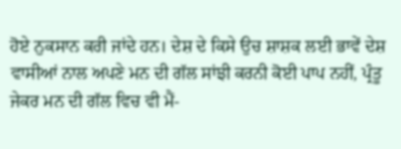ਹੋਏ ਨੁਕਸਾਨ ਕਰੀ ਜਾਂਦੇ ਹਨ। ਦੇਸ਼ ਦੇ ਕਿਸੇ ਉਚ ਸ਼ਾਸ਼ਕ ਲਈ ਭਾਵੇਂ ਦੇਸ਼ ਵਾਸੀਆਂ ਨਾਲ ਅਪਣੇ ਮਨ ਦੀ ਗੱਲ ਸਾਂਝੀ ਕਰਨੀ ਕੋਈ ਪਾਪ ਨਹੀਂ, ਪ੍ਰੰਤੂ ਜੇਕਰ ਮਨ ਦੀ ਗੱਲ ਵਿਚ ਵੀ ਮੈਂ-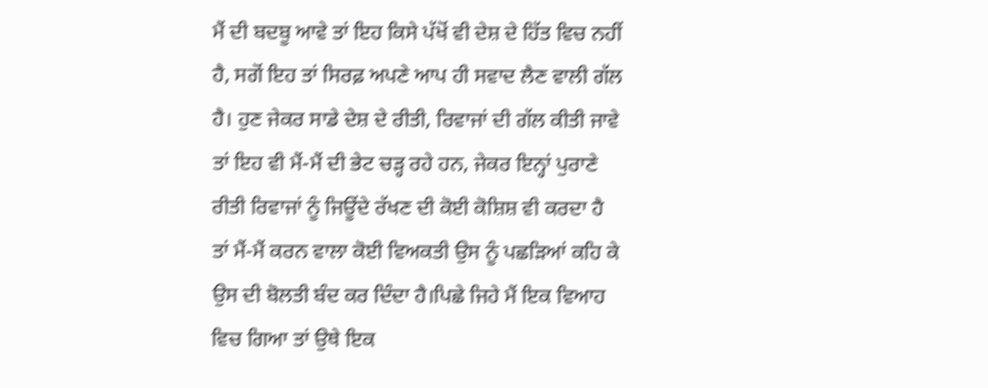ਮੈਂ ਦੀ ਬਦਬੂ ਆਵੇ ਤਾਂ ਇਹ ਕਿਸੇ ਪੱਖੋਂ ਵੀ ਦੇਸ਼ ਦੇ ਹਿੱਤ ਵਿਚ ਨਹੀਂ ਹੈ, ਸਗੋਂ ਇਹ ਤਾਂ ਸਿਰਫ਼ ਅਪਣੇ ਆਪ ਹੀ ਸਵਾਦ ਲੈਣ ਵਾਲੀ ਗੱਲ ਹੈ। ਹੁਣ ਜੇਕਰ ਸਾਡੇ ਦੇਸ਼ ਦੇ ਰੀਤੀ, ਰਿਵਾਜਾਂ ਦੀ ਗੱਲ ਕੀਤੀ ਜਾਵੇ ਤਾਂ ਇਹ ਵੀ ਮੈਂ-ਮੈਂ ਦੀ ਭੇਟ ਚੜ੍ਹ ਰਹੇ ਹਨ, ਜੇਕਰ ਇਨ੍ਹਾਂ ਪੁਰਾਣੇ ਰੀਤੀ ਰਿਵਾਜਾਂ ਨੂੰ ਜਿਊਂਦੇ ਰੱਖਣ ਦੀ ਕੋਈ ਕੋਸ਼ਿਸ਼ ਵੀ ਕਰਦਾ ਹੈ ਤਾਂ ਮੈਂ-ਮੈਂ ਕਰਨ ਵਾਲਾ ਕੋਈ ਵਿਅਕਤੀ ਉਸ ਨੂੰ ਪਛੜਿਆਂ ਕਹਿ ਕੇ ਉਸ ਦੀ ਬੋਲਤੀ ਬੰਦ ਕਰ ਦਿੰਦਾ ਹੈ।ਪਿਛੇ ਜਿਹੇ ਮੈਂ ਇਕ ਵਿਆਹ ਵਿਚ ਗਿਆ ਤਾਂ ਉਥੇ ਇਕ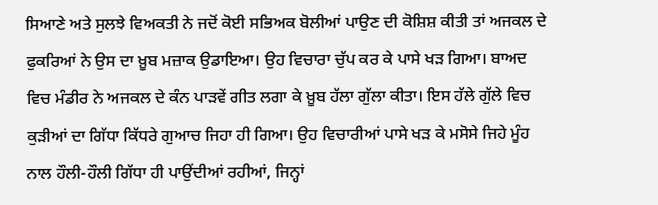ਸਿਆਣੇ ਅਤੇ ਸੁਲਝੇ ਵਿਅਕਤੀ ਨੇ ਜਦੋਂ ਕੋਈ ਸਭਿਅਕ ਬੋਲੀਆਂ ਪਾਉਣ ਦੀ ਕੋਸ਼ਿਸ਼ ਕੀਤੀ ਤਾਂ ਅਜਕਲ ਦੇ ਫੁਕਰਿਆਂ ਨੇ ਉਸ ਦਾ ਖ਼ੂਬ ਮਜ਼ਾਕ ਉਡਾਇਆ। ਉਹ ਵਿਚਾਰਾ ਚੁੱਪ ਕਰ ਕੇ ਪਾਸੇ ਖੜ ਗਿਆ। ਬਾਅਦ ਵਿਚ ਮੰਡੀਰ ਨੇ ਅਜਕਲ ਦੇ ਕੰਨ ਪਾੜਵੇਂ ਗੀਤ ਲਗਾ ਕੇ ਖ਼ੂਬ ਹੱਲਾ ਗੁੱਲਾ ਕੀਤਾ। ਇਸ ਹੱਲੇ ਗੁੱਲੇ ਵਿਚ ਕੁੜੀਆਂ ਦਾ ਗਿੱਧਾ ਕਿੱਧਰੇ ਗੁਆਚ ਜਿਹਾ ਹੀ ਗਿਆ। ਉਹ ਵਿਚਾਰੀਆਂ ਪਾਸੇ ਖੜ ਕੇ ਮਸੋਸੇ ਜਿਹੇ ਮੂੰਹ ਨਾਲ ਹੌਲੀ-ਹੌਲੀ ਗਿੱਧਾ ਹੀ ਪਾਉਂਦੀਆਂ ਰਹੀਆਂ, ਜਿਨ੍ਹਾਂ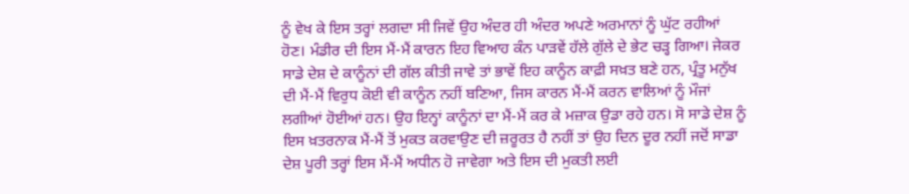ਨੂੰ ਵੇਖ ਕੇ ਇਸ ਤਰ੍ਹਾਂ ਲਗਦਾ ਸੀ ਜਿਵੇਂ ਉਹ ਅੰਦਰ ਹੀ ਅੰਦਰ ਅਪਣੇ ਅਰਮਾਨਾਂ ਨੂੰ ਘੁੱਟ ਰਹੀਆਂ ਹੋਣ। ਮੰਡੀਰ ਦੀ ਇਸ ਮੈਂ-ਮੈਂ ਕਾਰਨ ਇਹ ਵਿਆਹ ਕੰਨ ਪਾੜਵੇਂ ਹੱਲੇ ਗੁੱਲੇ ਦੇ ਭੇਟ ਚੜ੍ਹ ਗਿਆ। ਜੇਕਰ ਸਾਡੇ ਦੇਸ਼ ਦੇ ਕਾਨੂੰਨਾਂ ਦੀ ਗੱਲ ਕੀਤੀ ਜਾਵੇ ਤਾਂ ਭਾਵੇਂ ਇਹ ਕਾਨੂੰਨ ਕਾਫ਼ੀ ਸਖ਼ਤ ਬਣੇ ਹਨ, ਪ੍ਰੰਤੂ ਮਨੁੱਖ ਦੀ ਮੈਂ-ਮੈਂ ਵਿਰੁਧ ਕੋਈ ਵੀ ਕਾਨੂੰਨ ਨਹੀਂ ਬਣਿਆ, ਜਿਸ ਕਾਰਨ ਮੈਂ-ਮੈਂ ਕਰਨ ਵਾਲਿਆਂ ਨੂੰ ਮੌਜਾਂ ਲਗੀਆਂ ਹੋਈਆਂ ਹਨ। ਉਹ ਇਨ੍ਹਾਂ ਕਾਨੂੰਨਾਂ ਦਾ ਮੈਂ-ਮੈਂ ਕਰ ਕੇ ਮਜ਼ਾਕ ਉਡਾ ਰਹੇ ਹਨ। ਸੋ ਸਾਡੇ ਦੇਸ਼ ਨੂੰ ਇਸ ਖ਼ਤਰਨਾਕ ਮੈਂ-ਮੈਂ ਤੋਂ ਮੁਕਤ ਕਰਵਾਉਣ ਦੀ ਜ਼ਰੂਰਤ ਹੈ ਨਹੀਂ ਤਾਂ ਉਹ ਦਿਨ ਦੂਰ ਨਹੀਂ ਜਦੋਂ ਸਾਡਾ ਦੇਸ਼ ਪੂਰੀ ਤਰ੍ਹਾਂ ਇਸ ਮੈਂ-ਮੈਂ ਅਧੀਨ ਹੋ ਜਾਵੇਗਾ ਅਤੇ ਇਸ ਦੀ ਮੁਕਤੀ ਲਈ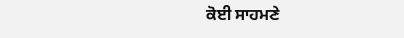ਕੋਈ ਸਾਹਮਣੇ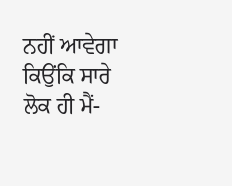ਨਹੀਂ ਆਵੇਗਾ ਕਿਉਂਕਿ ਸਾਰੇ ਲੋਕ ਹੀ ਮੈਂ-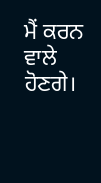ਮੈਂ ਕਰਨ ਵਾਲੇ ਹੋਣਗੇ।